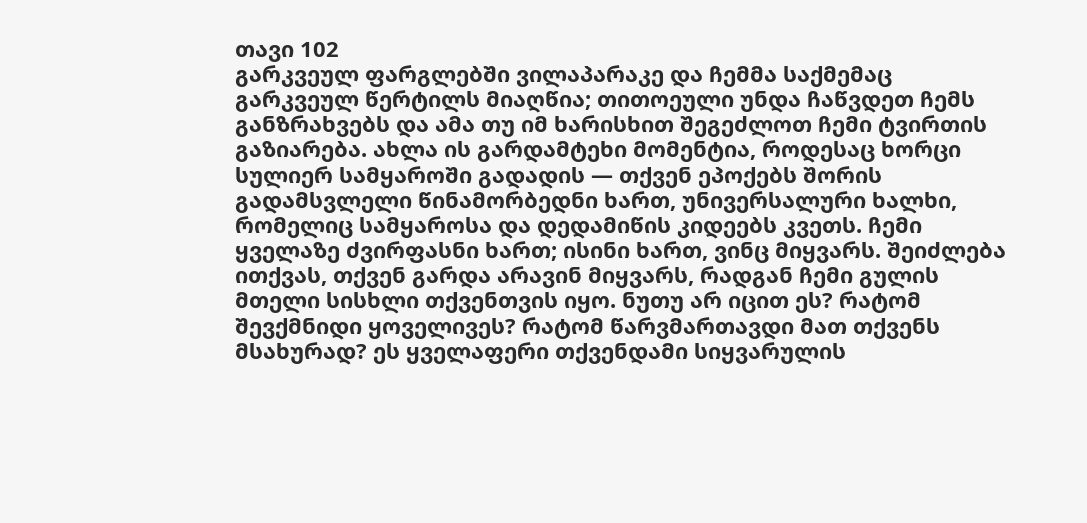თავი 102
გარკვეულ ფარგლებში ვილაპარაკე და ჩემმა საქმემაც გარკვეულ წერტილს მიაღწია; თითოეული უნდა ჩაწვდეთ ჩემს განზრახვებს და ამა თუ იმ ხარისხით შეგეძლოთ ჩემი ტვირთის გაზიარება. ახლა ის გარდამტეხი მომენტია, როდესაც ხორცი სულიერ სამყაროში გადადის — თქვენ ეპოქებს შორის გადამსვლელი წინამორბედნი ხართ, უნივერსალური ხალხი, რომელიც სამყაროსა და დედამიწის კიდეებს კვეთს. ჩემი ყველაზე ძვირფასნი ხართ; ისინი ხართ, ვინც მიყვარს. შეიძლება ითქვას, თქვენ გარდა არავინ მიყვარს, რადგან ჩემი გულის მთელი სისხლი თქვენთვის იყო. ნუთუ არ იცით ეს? რატომ შევქმნიდი ყოველივეს? რატომ წარვმართავდი მათ თქვენს მსახურად? ეს ყველაფერი თქვენდამი სიყვარულის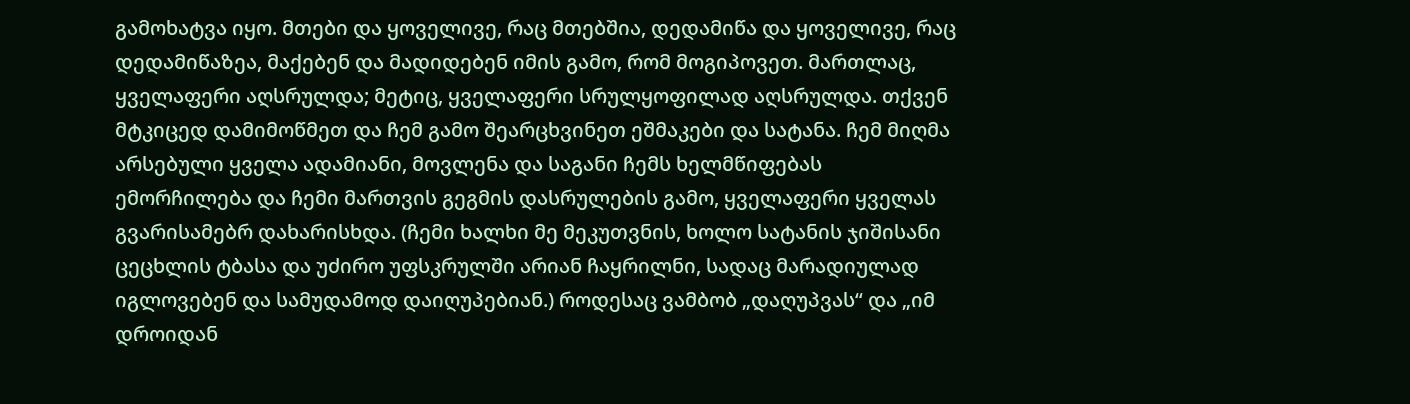გამოხატვა იყო. მთები და ყოველივე, რაც მთებშია, დედამიწა და ყოველივე, რაც დედამიწაზეა, მაქებენ და მადიდებენ იმის გამო, რომ მოგიპოვეთ. მართლაც, ყველაფერი აღსრულდა; მეტიც, ყველაფერი სრულყოფილად აღსრულდა. თქვენ მტკიცედ დამიმოწმეთ და ჩემ გამო შეარცხვინეთ ეშმაკები და სატანა. ჩემ მიღმა არსებული ყველა ადამიანი, მოვლენა და საგანი ჩემს ხელმწიფებას ემორჩილება და ჩემი მართვის გეგმის დასრულების გამო, ყველაფერი ყველას გვარისამებრ დახარისხდა. (ჩემი ხალხი მე მეკუთვნის, ხოლო სატანის ჯიშისანი ცეცხლის ტბასა და უძირო უფსკრულში არიან ჩაყრილნი, სადაც მარადიულად იგლოვებენ და სამუდამოდ დაიღუპებიან.) როდესაც ვამბობ „დაღუპვას“ და „იმ დროიდან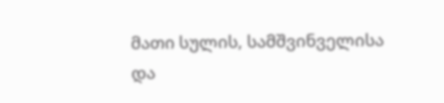მათი სულის, სამშვინველისა და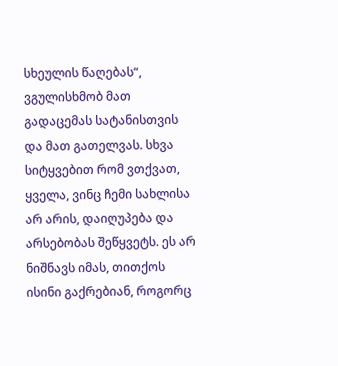სხეულის წაღებას“, ვგულისხმობ მათ გადაცემას სატანისთვის და მათ გათელვას. სხვა სიტყვებით რომ ვთქვათ, ყველა, ვინც ჩემი სახლისა არ არის, დაიღუპება და არსებობას შეწყვეტს. ეს არ ნიშნავს იმას, თითქოს ისინი გაქრებიან, როგორც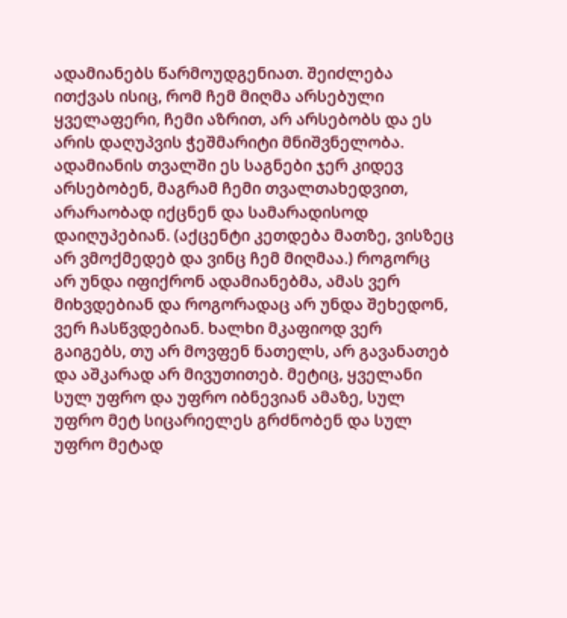ადამიანებს წარმოუდგენიათ. შეიძლება ითქვას ისიც, რომ ჩემ მიღმა არსებული ყველაფერი, ჩემი აზრით, არ არსებობს და ეს არის დაღუპვის ჭეშმარიტი მნიშვნელობა. ადამიანის თვალში ეს საგნები ჯერ კიდევ არსებობენ, მაგრამ ჩემი თვალთახედვით, არარაობად იქცნენ და სამარადისოდ დაიღუპებიან. (აქცენტი კეთდება მათზე, ვისზეც არ ვმოქმედებ და ვინც ჩემ მიღმაა.) როგორც არ უნდა იფიქრონ ადამიანებმა, ამას ვერ მიხვდებიან და როგორადაც არ უნდა შეხედონ, ვერ ჩასწვდებიან. ხალხი მკაფიოდ ვერ გაიგებს, თუ არ მოვფენ ნათელს, არ გავანათებ და აშკარად არ მივუთითებ. მეტიც, ყველანი სულ უფრო და უფრო იბნევიან ამაზე, სულ უფრო მეტ სიცარიელეს გრძნობენ და სულ უფრო მეტად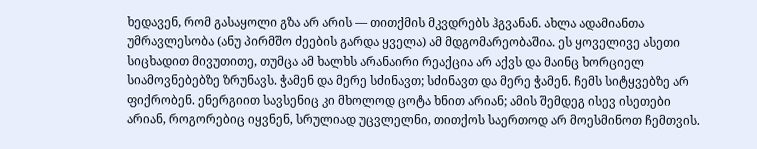ხედავენ, რომ გასაყოლი გზა არ არის — თითქმის მკვდრებს ჰგვანან. ახლა ადამიანთა უმრავლესობა (ანუ პირმშო ძეების გარდა ყველა) ამ მდგომარეობაშია. ეს ყოველივე ასეთი სიცხადით მივუთითე, თუმცა ამ ხალხს არანაირი რეაქცია არ აქვს და მაინც ხორციელ სიამოვნებებზე ზრუნავს. ჭამენ და მერე სძინავთ; სძინავთ და მერე ჭამენ. ჩემს სიტყვებზე არ ფიქრობენ. ენერგიით სავსენიც კი მხოლოდ ცოტა ხნით არიან; ამის შემდეგ ისევ ისეთები არიან, როგორებიც იყვნენ, სრულიად უცვლელნი, თითქოს საერთოდ არ მოესმინოთ ჩემთვის.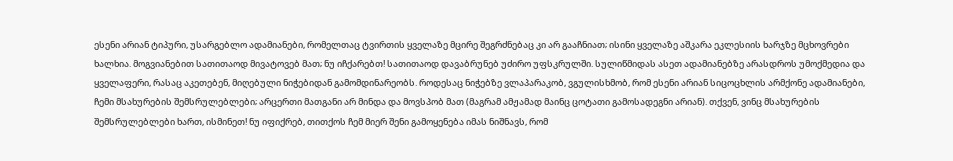ესენი არიან ტიპური, უსარგებლო ადამიანები, რომელთაც ტვირთის ყველაზე მცირე შეგრძნებაც კი არ გააჩნიათ; ისინი ყველაზე აშკარა ეკლესიის ხარჯზე მცხოვრები ხალხია. მოგვიანებით სათითაოდ მივატოვებ მათ; ნუ იჩქარებთ! სათითაოდ დავაბრუნებ უძირო უფსკრულში. სულიწმიდას ასეთ ადამიანებზე არასდროს უმოქმედია და ყველაფერი, რასაც აკეთებენ, მიღებული ნიჭებიდან გამომდინარეობს. როდესაც ნიჭებზე ვლაპარაკობ, ვგულისხმობ, რომ ესენი არიან სიცოცხლის არმქონე ადამიანები, ჩემი მსახურების შემსრულებლები; არცერთი მათგანი არ მინდა და მოვსპობ მათ (მაგრამ ამჟამად მაინც ცოტათი გამოსადეგნი არიან). თქვენ, ვინც მსახურების შემსრულებლები ხართ, ისმინეთ! ნუ იფიქრებ, თითქოს ჩემ მიერ შენი გამოყენება იმას ნიშნავს, რომ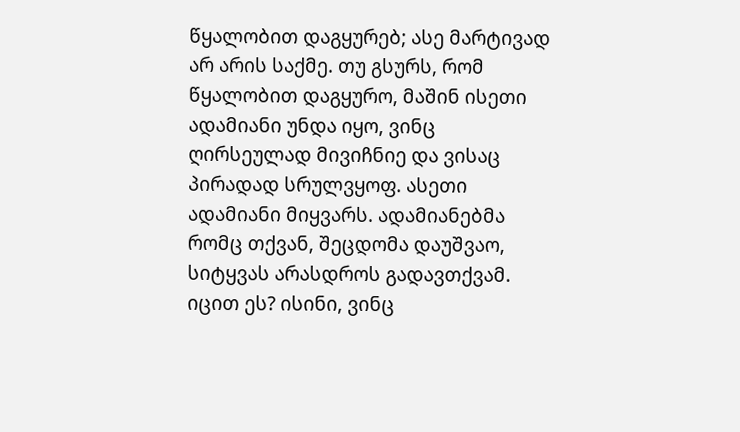წყალობით დაგყურებ; ასე მარტივად არ არის საქმე. თუ გსურს, რომ წყალობით დაგყურო, მაშინ ისეთი ადამიანი უნდა იყო, ვინც ღირსეულად მივიჩნიე და ვისაც პირადად სრულვყოფ. ასეთი ადამიანი მიყვარს. ადამიანებმა რომც თქვან, შეცდომა დაუშვაო, სიტყვას არასდროს გადავთქვამ. იცით ეს? ისინი, ვინც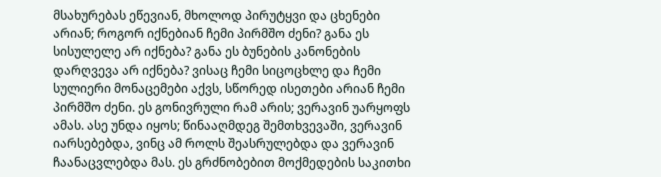მსახურებას ეწევიან, მხოლოდ პირუტყვი და ცხენები არიან; როგორ იქნებიან ჩემი პირმშო ძენი? განა ეს სისულელე არ იქნება? განა ეს ბუნების კანონების დარღვევა არ იქნება? ვისაც ჩემი სიცოცხლე და ჩემი სულიერი მონაცემები აქვს, სწორედ ისეთები არიან ჩემი პირმშო ძენი. ეს გონივრული რამ არის; ვერავინ უარყოფს ამას. ასე უნდა იყოს; წინააღმდეგ შემთხვევაში, ვერავინ იარსებებდა, ვინც ამ როლს შეასრულებდა და ვერავინ ჩაანაცვლებდა მას. ეს გრძნობებით მოქმედების საკითხი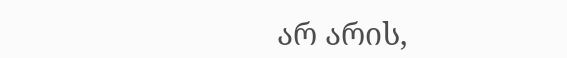არ არის,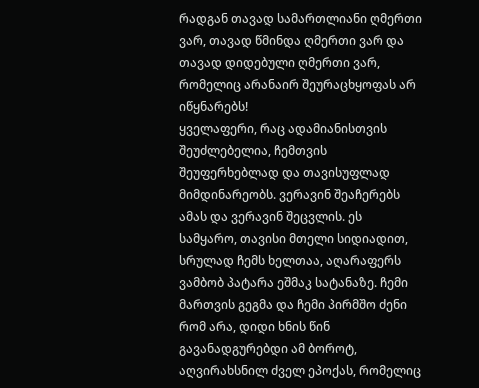რადგან თავად სამართლიანი ღმერთი ვარ, თავად წმინდა ღმერთი ვარ და თავად დიდებული ღმერთი ვარ, რომელიც არანაირ შეურაცხყოფას არ იწყნარებს!
ყველაფერი, რაც ადამიანისთვის შეუძლებელია, ჩემთვის შეუფერხებლად და თავისუფლად მიმდინარეობს. ვერავინ შეაჩერებს ამას და ვერავინ შეცვლის. ეს სამყარო, თავისი მთელი სიდიადით, სრულად ჩემს ხელთაა, აღარაფერს ვამბობ პატარა ეშმაკ სატანაზე. ჩემი მართვის გეგმა და ჩემი პირმშო ძენი რომ არა, დიდი ხნის წინ გავანადგურებდი ამ ბოროტ, აღვირახსნილ ძველ ეპოქას, რომელიც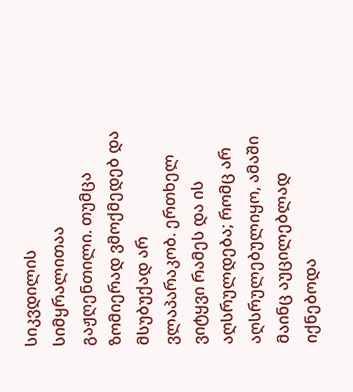სიკვდილის სიმყრალითაა გაჟღენთილი. თუმცა ზომიერად ვმოქმედებ და მსუბუქად არ ვლაპარაკობ. ერთხელ ვიტყვი რამეს და ის აღსრულდება; რომც არ აღსრულებულიყო, ამაში მაინც აუცილებლად იქნებოდა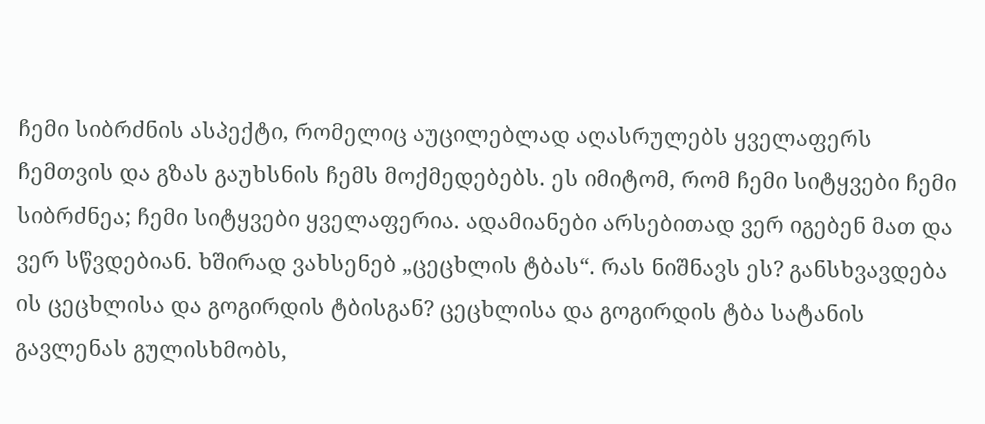ჩემი სიბრძნის ასპექტი, რომელიც აუცილებლად აღასრულებს ყველაფერს ჩემთვის და გზას გაუხსნის ჩემს მოქმედებებს. ეს იმიტომ, რომ ჩემი სიტყვები ჩემი სიბრძნეა; ჩემი სიტყვები ყველაფერია. ადამიანები არსებითად ვერ იგებენ მათ და ვერ სწვდებიან. ხშირად ვახსენებ „ცეცხლის ტბას“. რას ნიშნავს ეს? განსხვავდება ის ცეცხლისა და გოგირდის ტბისგან? ცეცხლისა და გოგირდის ტბა სატანის გავლენას გულისხმობს,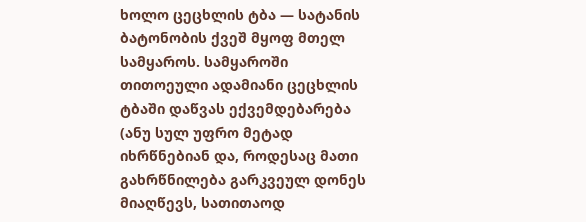ხოლო ცეცხლის ტბა — სატანის ბატონობის ქვეშ მყოფ მთელ სამყაროს. სამყაროში თითოეული ადამიანი ცეცხლის ტბაში დაწვას ექვემდებარება (ანუ სულ უფრო მეტად იხრწნებიან და, როდესაც მათი გახრწნილება გარკვეულ დონეს მიაღწევს, სათითაოდ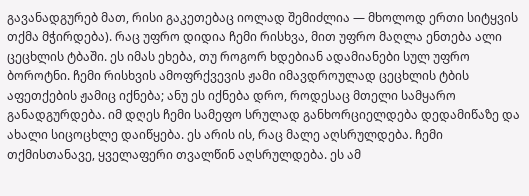გავანადგურებ მათ, რისი გაკეთებაც იოლად შემიძლია — მხოლოდ ერთი სიტყვის თქმა მჭირდება). რაც უფრო დიდია ჩემი რისხვა, მით უფრო მაღლა ენთება ალი ცეცხლის ტბაში. ეს იმას ეხება, თუ როგორ ხდებიან ადამიანები სულ უფრო ბოროტნი. ჩემი რისხვის ამოფრქვევის ჟამი იმავდროულად ცეცხლის ტბის აფეთქების ჟამიც იქნება; ანუ ეს იქნება დრო, როდესაც მთელი სამყარო განადგურდება. იმ დღეს ჩემი სამეფო სრულად განხორციელდება დედამიწაზე და ახალი სიცოცხლე დაიწყება. ეს არის ის, რაც მალე აღსრულდება. ჩემი თქმისთანავე, ყველაფერი თვალწინ აღსრულდება. ეს ამ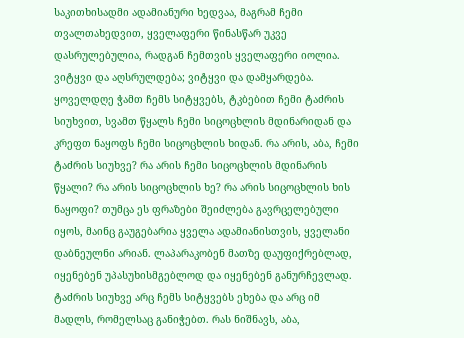საკითხისადმი ადამიანური ხედვაა, მაგრამ ჩემი თვალთახედვით, ყველაფერი წინასწარ უკვე დასრულებულია, რადგან ჩემთვის ყველაფერი იოლია. ვიტყვი და აღსრულდება; ვიტყვი და დამყარდება.
ყოველდღე ჭამთ ჩემს სიტყვებს, ტკბებით ჩემი ტაძრის სიუხვით, სვამთ წყალს ჩემი სიცოცხლის მდინარიდან და კრეფთ ნაყოფს ჩემი სიცოცხლის ხიდან. რა არის, აბა, ჩემი ტაძრის სიუხვე? რა არის ჩემი სიცოცხლის მდინარის წყალი? რა არის სიცოცხლის ხე? რა არის სიცოცხლის ხის ნაყოფი? თუმცა ეს ფრაზები შეიძლება გავრცელებული იყოს, მაინც გაუგებარია ყველა ადამიანისთვის, ყველანი დაბნეულნი არიან. ლაპარაკობენ მათზე დაუფიქრებლად, იყენებენ უპასუხისმგებლოდ და იყენებენ განურჩევლად. ტაძრის სიუხვე არც ჩემს სიტყვებს ეხება და არც იმ მადლს, რომელსაც განიჭებთ. რას ნიშნავს, აბა,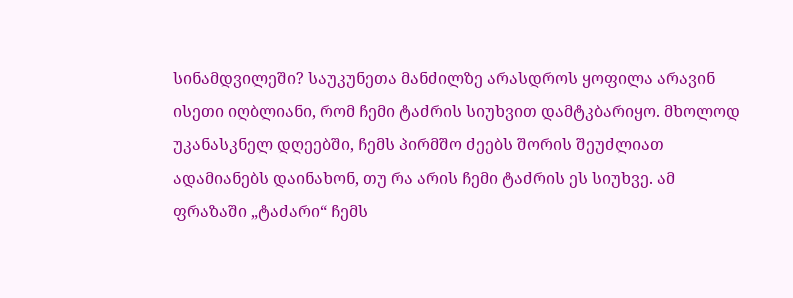სინამდვილეში? საუკუნეთა მანძილზე არასდროს ყოფილა არავინ ისეთი იღბლიანი, რომ ჩემი ტაძრის სიუხვით დამტკბარიყო. მხოლოდ უკანასკნელ დღეებში, ჩემს პირმშო ძეებს შორის შეუძლიათ ადამიანებს დაინახონ, თუ რა არის ჩემი ტაძრის ეს სიუხვე. ამ ფრაზაში „ტაძარი“ ჩემს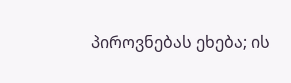პიროვნებას ეხება; ის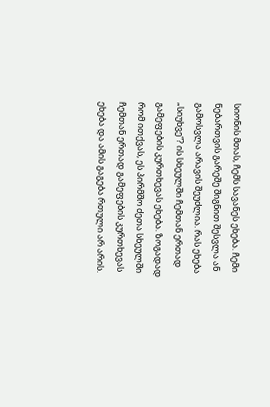სიონის მთას, ჩემს სავანეს ეხება. ჩემი ნებართვის გარეშე შიგნით შესვლა ან გამოსვლა არავის შეუძლია. რას ეხება „სიუხვე“? ის სხეულში ჩემთან ერთად გამეფების კურთხევას ეხება. ზოგადად რომ ითქვას, ეს პირმშო ძეთა სხეულში ჩემთან ერთად გამეფების კურთხევას ეხება და ამის გაგება რთული არ არის.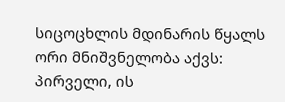სიცოცხლის მდინარის წყალს ორი მნიშვნელობა აქვს: პირველი, ის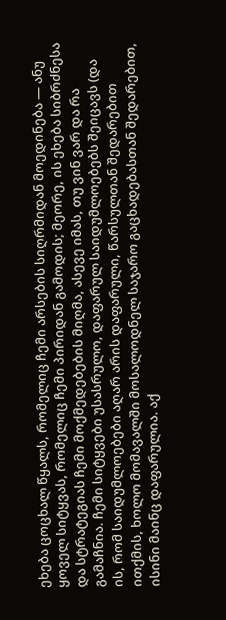ეხება ცოცხალ წყალს, რომელიც ჩემი არსების სიღრმიდან მოედინება — ანუ ყოველ სიტყვას, რომელიც ჩემი პირიდან გამოდის; მეორე, ის ეხება სიბრძნესა და სტრატეგიას ჩემი მოქმედებების მიღმა, ასევე იმას, თუ ვინ ვარ და რა გამაჩნია. ჩემი სიტყვები უსასრულო, დაფარულ საიდუმლოებებს შეიცავს (და ის, რომ საიდუმლოებები აღარ არის დაფარული, წარსულთან შედარებით ითქმის, ხოლო მომავალში მოსალოდნელ საჯარო გაცხადებასთან შედარებით, ისინი მაინც დაფარულია. აქ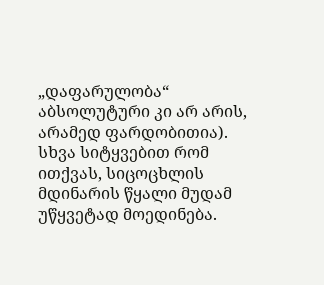„დაფარულობა“ აბსოლუტური კი არ არის, არამედ ფარდობითია). სხვა სიტყვებით რომ ითქვას, სიცოცხლის მდინარის წყალი მუდამ უწყვეტად მოედინება.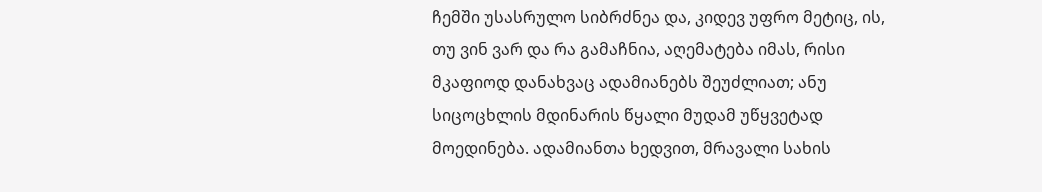ჩემში უსასრულო სიბრძნეა და, კიდევ უფრო მეტიც, ის, თუ ვინ ვარ და რა გამაჩნია, აღემატება იმას, რისი მკაფიოდ დანახვაც ადამიანებს შეუძლიათ; ანუ სიცოცხლის მდინარის წყალი მუდამ უწყვეტად მოედინება. ადამიანთა ხედვით, მრავალი სახის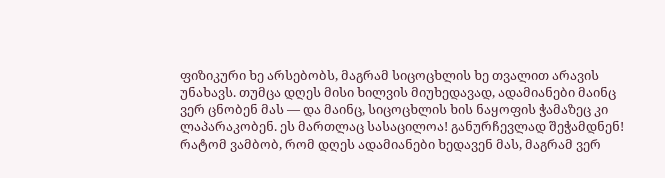ფიზიკური ხე არსებობს, მაგრამ სიცოცხლის ხე თვალით არავის უნახავს. თუმცა დღეს მისი ხილვის მიუხედავად, ადამიანები მაინც ვერ ცნობენ მას — და მაინც, სიცოცხლის ხის ნაყოფის ჭამაზეც კი ლაპარაკობენ. ეს მართლაც სასაცილოა! განურჩევლად შეჭამდნენ! რატომ ვამბობ, რომ დღეს ადამიანები ხედავენ მას, მაგრამ ვერ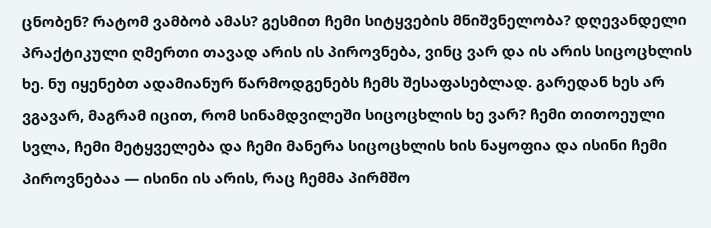ცნობენ? რატომ ვამბობ ამას? გესმით ჩემი სიტყვების მნიშვნელობა? დღევანდელი პრაქტიკული ღმერთი თავად არის ის პიროვნება, ვინც ვარ და ის არის სიცოცხლის ხე. ნუ იყენებთ ადამიანურ წარმოდგენებს ჩემს შესაფასებლად. გარედან ხეს არ ვგავარ, მაგრამ იცით, რომ სინამდვილეში სიცოცხლის ხე ვარ? ჩემი თითოეული სვლა, ჩემი მეტყველება და ჩემი მანერა სიცოცხლის ხის ნაყოფია და ისინი ჩემი პიროვნებაა — ისინი ის არის, რაც ჩემმა პირმშო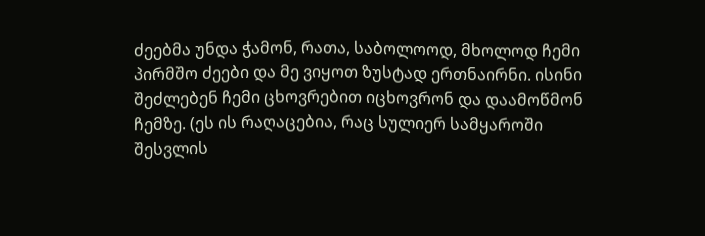ძეებმა უნდა ჭამონ, რათა, საბოლოოდ, მხოლოდ ჩემი პირმშო ძეები და მე ვიყოთ ზუსტად ერთნაირნი. ისინი შეძლებენ ჩემი ცხოვრებით იცხოვრონ და დაამოწმონ ჩემზე. (ეს ის რაღაცებია, რაც სულიერ სამყაროში შესვლის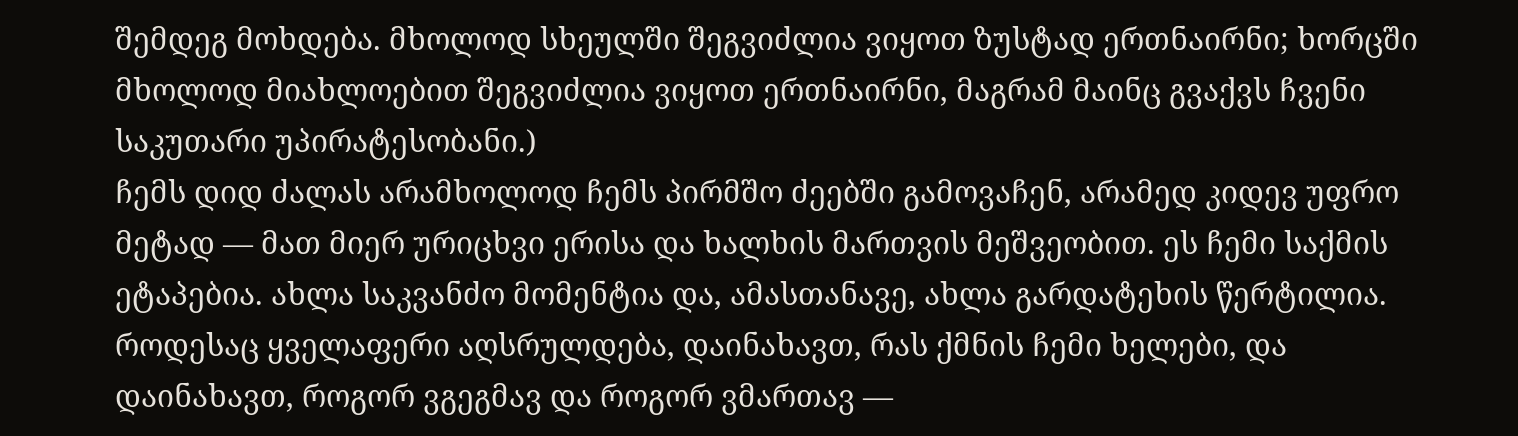შემდეგ მოხდება. მხოლოდ სხეულში შეგვიძლია ვიყოთ ზუსტად ერთნაირნი; ხორცში მხოლოდ მიახლოებით შეგვიძლია ვიყოთ ერთნაირნი, მაგრამ მაინც გვაქვს ჩვენი საკუთარი უპირატესობანი.)
ჩემს დიდ ძალას არამხოლოდ ჩემს პირმშო ძეებში გამოვაჩენ, არამედ კიდევ უფრო მეტად — მათ მიერ ურიცხვი ერისა და ხალხის მართვის მეშვეობით. ეს ჩემი საქმის ეტაპებია. ახლა საკვანძო მომენტია და, ამასთანავე, ახლა გარდატეხის წერტილია. როდესაც ყველაფერი აღსრულდება, დაინახავთ, რას ქმნის ჩემი ხელები, და დაინახავთ, როგორ ვგეგმავ და როგორ ვმართავ —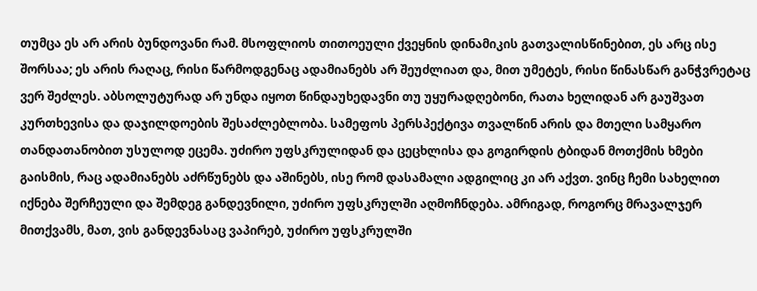თუმცა ეს არ არის ბუნდოვანი რამ. მსოფლიოს თითოეული ქვეყნის დინამიკის გათვალისწინებით, ეს არც ისე შორსაა; ეს არის რაღაც, რისი წარმოდგენაც ადამიანებს არ შეუძლიათ და, მით უმეტეს, რისი წინასწარ განჭვრეტაც ვერ შეძლეს. აბსოლუტურად არ უნდა იყოთ წინდაუხედავნი თუ უყურადღებონი, რათა ხელიდან არ გაუშვათ კურთხევისა და დაჯილდოების შესაძლებლობა. სამეფოს პერსპექტივა თვალწინ არის და მთელი სამყარო თანდათანობით უსულოდ ეცემა. უძირო უფსკრულიდან და ცეცხლისა და გოგირდის ტბიდან მოთქმის ხმები გაისმის, რაც ადამიანებს აძრწუნებს და აშინებს, ისე რომ დასამალი ადგილიც კი არ აქვთ. ვინც ჩემი სახელით იქნება შერჩეული და შემდეგ განდევნილი, უძირო უფსკრულში აღმოჩნდება. ამრიგად, როგორც მრავალჯერ მითქვამს, მათ, ვის განდევნასაც ვაპირებ, უძირო უფსკრულში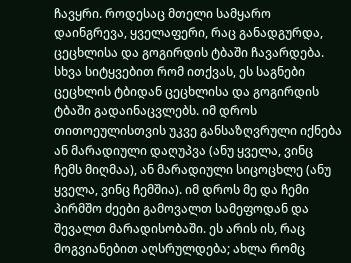ჩავყრი. როდესაც მთელი სამყარო დაინგრევა, ყველაფერი, რაც განადგურდა, ცეცხლისა და გოგირდის ტბაში ჩავარდება. სხვა სიტყვებით რომ ითქვას, ეს საგნები ცეცხლის ტბიდან ცეცხლისა და გოგირდის ტბაში გადაინაცვლებს. იმ დროს თითოეულისთვის უკვე განსაზღვრული იქნება ან მარადიული დაღუპვა (ანუ ყველა, ვინც ჩემს მიღმაა), ან მარადიული სიცოცხლე (ანუ ყველა, ვინც ჩემშია). იმ დროს მე და ჩემი პირმშო ძეები გამოვალთ სამეფოდან და შევალთ მარადისობაში. ეს არის ის, რაც მოგვიანებით აღსრულდება; ახლა რომც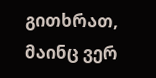გითხრათ, მაინც ვერ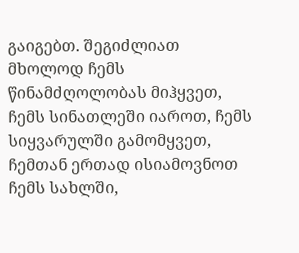გაიგებთ. შეგიძლიათ მხოლოდ ჩემს წინამძღოლობას მიჰყვეთ, ჩემს სინათლეში იაროთ, ჩემს სიყვარულში გამომყვეთ, ჩემთან ერთად ისიამოვნოთ ჩემს სახლში,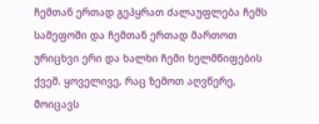ჩემთან ერთად გეპყრათ ძალაუფლება ჩემს სამეფოში და ჩემთან ერთად მართოთ ურიცხვი ერი და ხალხი ჩემი ხელმწიფების ქვეშ. ყოველივე, რაც ზემოთ აღვწერე, მოიცავს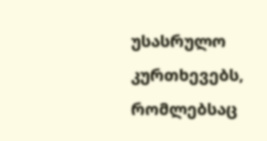უსასრულო კურთხევებს, რომლებსაც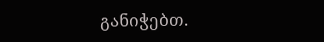განიჭებთ.